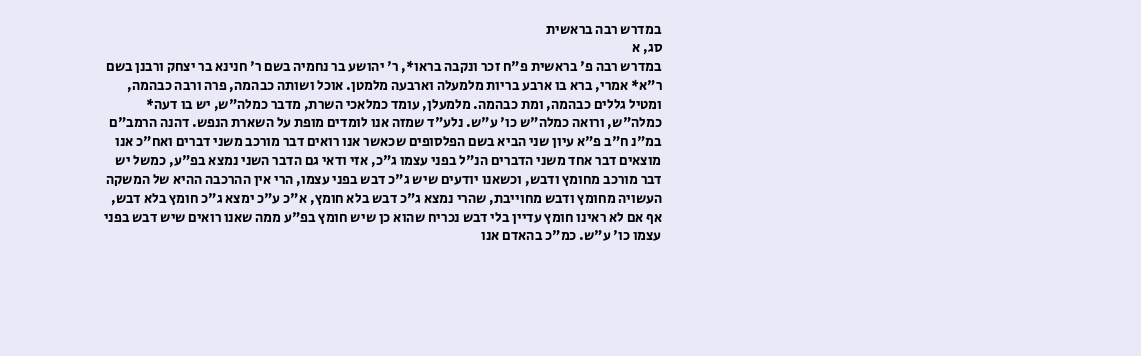במדרש רבה בראשית
סג, א
במדרש רבה פ' בראשית פ"ח זכר ונקבה בראו*, ר' יהושע בר נחמיה בשם ר' חנינא בר יצחק ורבנן בשם ר"א* אמרי, ברא בו ארבע בריות מלמעלה וארבעה מלמטן. אוכל ושותה כבהמה, פרה ורבה כבהמה, ומטיל גללים כבהמה, ומת כבהמה. מלמעלן, עומד כמלאכי השרת, מדבר כמלה"ש, יש בו דעה* כמלה"ש, ורואה כמלה"ש כו' ע"ש. נלע"ד שמזה אנו לומדים מופת על השארת הנפש. דהנה הרמב"ם במ"נ ח"ב פ"א עיון שני הביא בשם הפלסופים שכאשר אנו רואים דבר מורכב משני דברים ואח"כ אנו מוצאים דבר אחד משני הדברים הנ"ל בפני עצמו ג"כ, אזי ודאי גם הדבר השני נמצא בפ"ע, כמשל יש דבר מורכב מחומץ ודבש, וכשאנו יודעים שיש ג"כ דבש בפני עצמו, הרי אין ההרכבה ההיא של המשקה העשויה מחומץ ודבש מחוייבת, שהרי נמצא ג"כ דבש בלא חומץ, א"כ ע"כ ימצא ג"כ חומץ בלא דבש, אף אם לא ראינו חומץ עדיין בלי דבש נכריח שהוא כן שיש חומץ בפ"ע ממה שאנו רואים שיש דבש בפני עצמו כו' ע"ש. כמ"כ בהאדם אנו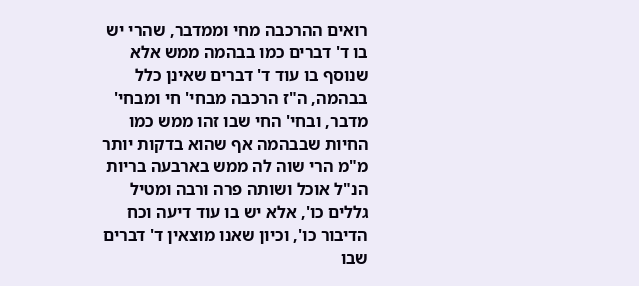רואים ההרכבה מחי וממדבר, שהרי יש בו ד' דברים כמו בבהמה ממש אלא שנוסף בו עוד ד' דברים שאינן כלל בבהמה, ה"ז הרכבה מבחי' חי ומבחי' מדבר, ובחי' החי שבו זהו ממש כמו החיות שבבהמה אף שהוא בדקות יותר מ"מ הרי שוה לה ממש בארבעה בריות הנ"ל אוכל ושותה פרה ורבה ומטיל גללים כו', אלא יש בו עוד דיעה וכח הדיבור כו', וכיון שאנו מוצאין ד' דברים שבו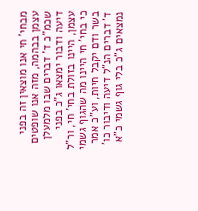מבחי' חי אנו מוצאין זה בפני עצמן בבהמה, מזה אנו שופטים שכמ"כ ד' דברים שבו מלמעלן דיעה ודבור ימצאו ג"כ בפני עצמן, היינו בזולת בחי' חי, ור"ל כי בחי' חי היינו מה שהגוף גשמי בשר ודם יקבל חיות, וע"כ אמר ד' דברים הנ"ל דיעה ודיבור כו' נמצאים ג"כ בלי גוף גשמי כ"א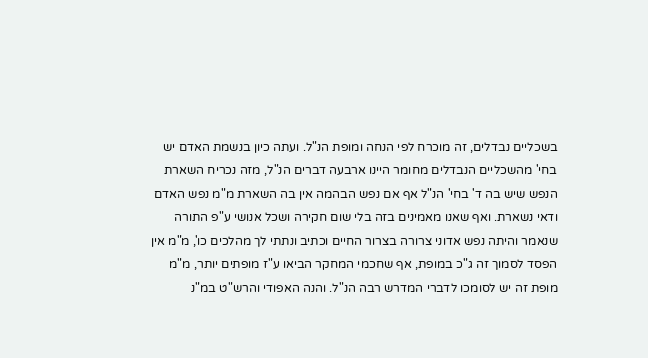בשכליים נבדלים, זה מוכרח לפי הנחה ומופת הנ"ל. ועתה כיון בנשמת האדם יש בחי' מהשכליים הנבדלים מחומר היינו ארבעה דברים הנ"ל, מזה נכריח השארת הנפש שיש בה ד' בחי' הנ"ל אף אם נפש הבהמה אין בה השארת מ"מ נפש האדם ודאי נשארת. ואף שאנו מאמינים בזה בלי שום חקירה ושכל אנושי ע"פ התורה שנאמר והיתה נפש אדוני צרורה בצרור החיים וכתיב ונתתי לך מהלכים כו', מ"מ אין הפסד לסמוך זה ג"כ במופת, אף שחכמי המחקר הביאו ע"ז מופתים יותר, מ"מ מופת זה יש לסומכו לדברי המדרש רבה הנ"ל. והנה האפודי והרש"ט במ"נ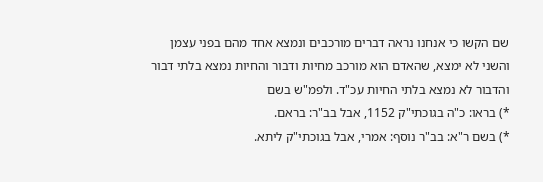שם הקשו כי אנחנו נראה דברים מורכבים ונמצא אחד מהם בפני עצמן והשני לא ימצא, שהאדם הוא מורכב מחיות ודבור והחיות נמצא בלתי דבור והדבור לא נמצא בלתי החיות עכ"ד. ולפמ"ש בשם
*) בראו: כ"ה בגוכתי"ק 1152, אבל בב"ר: בראם.
*) בשם ר"א: בב"ר נוסף: אמרי, אבל בגוכתי"ק ליתא.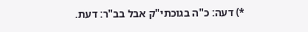*) דעה: כ"ה בגוכתי"ק אבל בב"ר: דעת.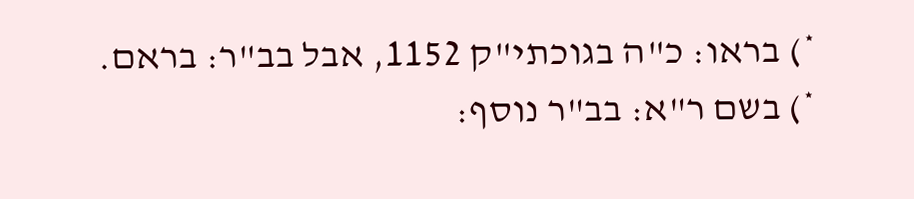*) בראו: כ"ה בגוכתי"ק 1152, אבל בב"ר: בראם.
*) בשם ר"א: בב"ר נוסף: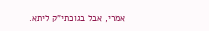אמרי, אבל בגוכתי"ק ליתא.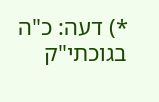*) דעה: כ"ה בגוכתי"ק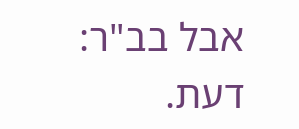אבל בב"ר: דעת.